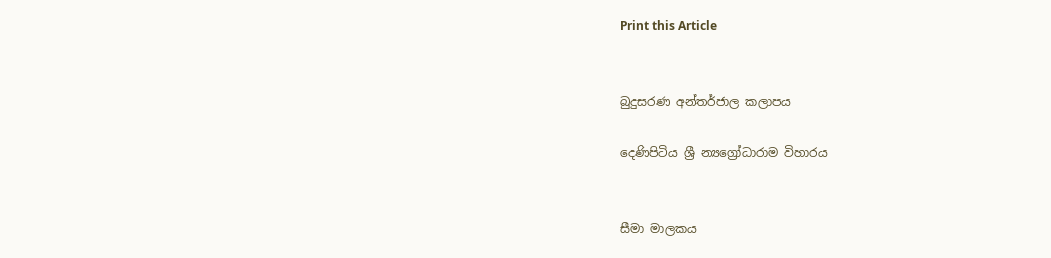Print this Article


බුදුසරණ අන්තර්ජාල කලාපය

දෙණිපිටිය ශ්‍රී න්‍යග්‍රෝධාරාම විහාරය


සීමා මාලකය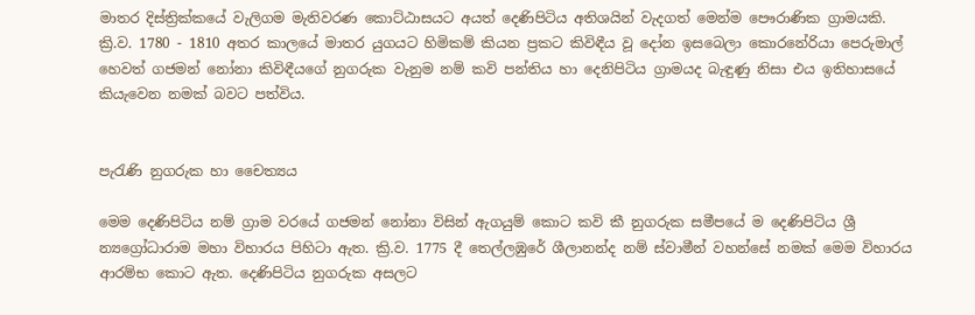මාතර දිස්ත්‍රික්කයේ වැලිගම මැතිවරණ කොට්ඨාසයට අයත් දෙණිපිටිය අතිශයින් වැදගත් මෙන්ම පෞරාණික ග්‍රාමයකි. ක්‍රි.ව. 1780 - 1810 අතර කාලයේ මාතර යුගයට හිමිකම් කියන ප්‍රකට කිවිඳීය වූ දෝන ඉසබෙලා කොරනේරියා පෙරුමාල් හෙවත් ගජමන් නෝනා කිවිඳීයගේ නුගරුක වැනුම නම් කවි පන්තිය හා දෙනිපිටිය ග්‍රාමයද බැඳුණු නිසා එය ඉතිහාසයේ කියැවෙන නමක් බවට පත්විය.


පැරැණි නුගරුක හා චෛත්‍යය

මෙම දෙණිපිටිය නම් ග්‍රාම වරයේ ගජමන් නෝනා විසින් ඇගයුම් කොට කවි කී නුගරුක සමීපයේ ම දෙණිපිටිය ශ්‍රී න්‍යග්‍රෝධාරාම මහා විහාරය පිහිටා ඇත. ක්‍රි.ව. 1775 දී තෙල්ලඹුරේ ශීලානන්ද නම් ස්වාමීන් වහන්සේ නමක් මෙම විහාරය ආරම්භ කොට ඇත. දෙණිපිටිය නුගරුක අසලට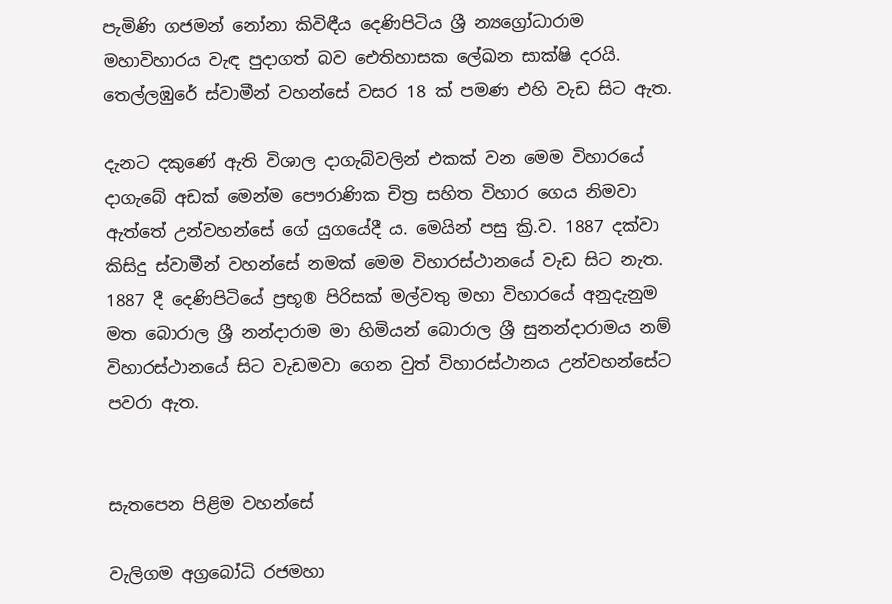පැමිණි ගජමන් නෝනා කිවිඳීය දෙණිපිටිය ශ්‍රී න්‍යග්‍රෝධාරාම මහාවිහාරය වැඳ පුදාගත් බව ඓතිහාසක ලේඛන සාක්ෂි දරයි. තෙල්ලඹුරේ ස්වාමීන් වහන්සේ වසර 18 ක් පමණ එහි වැඩ සිට ඇත.

දැනට දකුණේ ඇති විශාල දාගැබ්වලින් එකක් වන මෙම විහාරයේ දාගැබේ අඩක් මෙන්ම පෞරාණික චිත්‍ර සහිත විහාර ගෙය නිමවා ඇත්තේ උන්වහන්සේ ගේ යුගයේදී ය. මෙයින් පසු ක්‍රි.ව. 1887 දක්වා කිසිදු ස්වාමීන් වහන්සේ නමක් මෙම විහාරස්ථානයේ වැඩ සිට නැත. 1887 දී දෙණිපිටියේ ප්‍රභූ® පිරිසක් මල්වතු මහා විහාරයේ අනුදැනුම මත බොරාල ශ්‍රී නන්දාරාම මා හිමියන් බොරාල ශ්‍රී සුනන්දාරාමය නම් විහාරස්ථානයේ සිට වැඩමවා ගෙන වුත් විහාරස්ථානය උන්වහන්සේට පවරා ඇත.


සැතපෙන පිළිම වහන්සේ

වැලිගම අග්‍රබෝධි රජමහා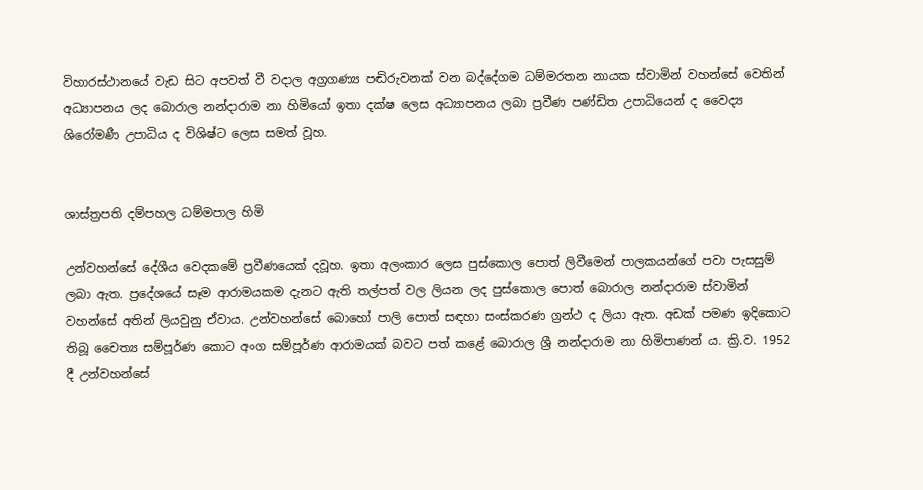විහාරස්ථානයේ වැඩ සිට අපවත් වී වදාල අග්‍රගණ්‍ය පඬිරුවනක් වන බද්දේගම ධම්මරතන නායක ස්වාමින් වහන්සේ වෙතින් අධ්‍යාපනය ලද බොරාල නන්දාරාම නා හිමියෝ ඉතා දක්ෂ ලෙස අධ්‍යාපනය ලබා ප්‍රවීණ පණ්ඩිත උපාධියෙන් ද වෛද්‍ය ශිරෝමණී උපාධිය ද විශිෂ්ට ලෙස සමත් වූහ.


ශාස්ත්‍රපති දම්පහල ධම්මපාල හිමි

උන්වහන්සේ දේශීය වෙදකමේ ප්‍රවීණයෙක් දවූහ. ඉතා අලංකාර ලෙස පුස්කොල පොත් ලිවීමෙන් පාලකයන්ගේ පවා පැසසුම් ලබා ඇත. ප්‍රදේශයේ සෑම ආරාමයකම දැනට ඇති තල්පත් වල ලියන ලද පුස්කොල පොත් බොරාල නන්දාරාම ස්වාමින් වහන්සේ අතින් ලියවුනු ඒවාය. උන්වහන්සේ බොහෝ පාලි පොත් සඳහා සංස්කරණ ග්‍රන්ථ ද ලියා ඇත. අඩක් පමණ ඉදිකොට තිබූ චෛත්‍ය සම්පූර්ණ කොට අංග සම්පූර්ණ ආරාමයක් බවට පත් කළේ බොරාල ශ්‍රී නන්දාරාම නා හිමිපාණන් ය. ක්‍රි.ව. 1952 දී උන්වහන්සේ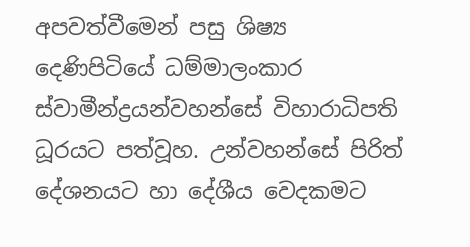අපවත්වීමෙන් පසු ශිෂ්‍ය දෙණිපිටියේ ධම්මාලංකාර ස්වාමීන්ද්‍රයන්වහන්සේ විහාරාධිපති ධූරයට පත්වූහ. උන්වහන්සේ පිරිත් දේශනයට හා දේශීය වෙදකමට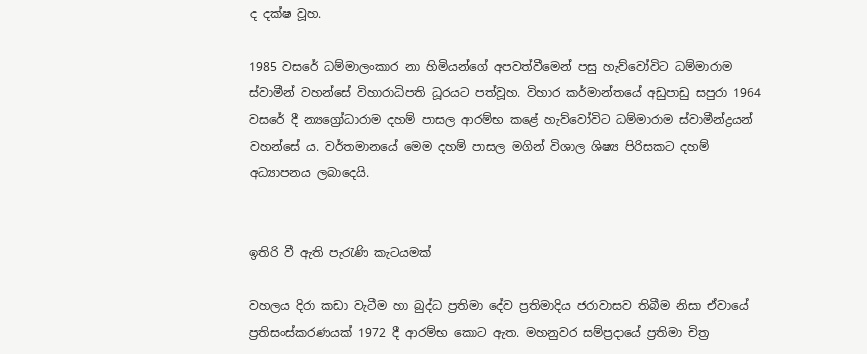ද දක්ෂ වූහ.

1985 වසරේ ධම්මාලංකාර නා හිමියන්ගේ අපවත්වීමෙන් පසු හැව්වෝවිට ධම්මාරාම ස්වාමීන් වහන්සේ විහාරාධිපති ධූරයට පත්වූහ. විහාර කර්මාන්තයේ අඩුපාඩු සපුරා 1964 වසරේ දී න්‍යග්‍රෝධාරාම දහම් පාසල ආරම්භ කළේ හැව්වෝවිට ධම්මාරාම ස්වාමීන්ද්‍රයන් වහන්සේ ය. වර්තමානයේ මෙම දහම් පාසල මගින් විශාල ශිෂ්‍ය පිරිසකට දහම් අධ්‍යාපනය ලබාදෙයි.


ඉතිරි වී ඇති පැරැණි කැටයමක්

වහලය දිරා කඩා වැටීම හා බුද්ධ ප්‍රතිමා දේව ප්‍රතිමාදිය ජරාවාසව තිබීම නිසා ඒවායේ ප්‍රතිසංස්කරණයක් 1972 දී ආරම්භ කොට ඇත. මහනුවර සම්ප්‍රදායේ ප්‍රතිමා චිත්‍ර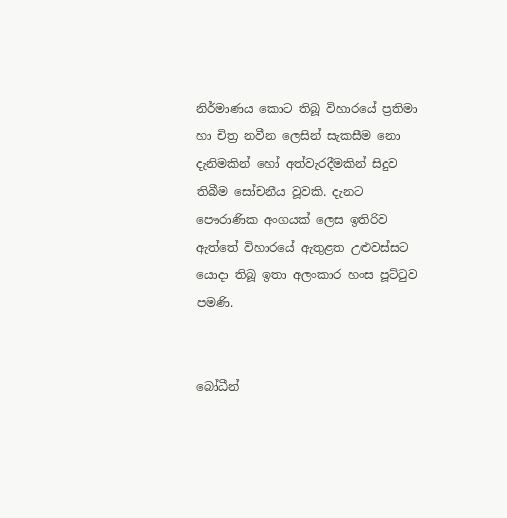නිර්මාණය කොට තිබූ විහාරයේ ප්‍රතිමා හා චිත්‍ර නවීන ලෙසින් සැකසීම නො දැනිමකින් හෝ අත්වැරදීමකින් සිදුව තිබීම සෝචනීය වූවකි. දැනට පෞරාණික අංගයක් ලෙස ඉතිරිව ඇත්තේ විහාරයේ ඇතුළත උළුවස්සට යොදා තිබූ ඉතා අලංකාර හංස පූට්ටුව පමණි.


බෝධීන්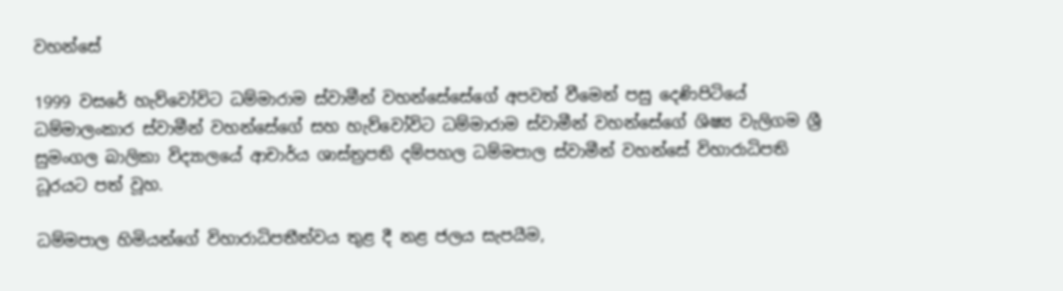වහන්සේ

1999 වසරේ හැව්වෝවිට ධම්මාරාම ස්වාමීන් වහන්සේසේගේ අපවත් වීමෙන් පසු දෙණිපිටියේ ධම්මාලංකාර ස්වාමීන් වහන්සේගේ සහ හැව්වෝවිට ධම්මාරාම ස්වාමීන් වහන්සේගේ ශිෂ්‍ය වැලිගම ශ්‍රී සුමංගල බාලිකා විද්‍යාලයේ ආචාර්ය ශාස්ත්‍රපති දම්පහල ධම්මපාල ස්වාමීන් වහන්සේ විහාරාධිපති ධූරයට පත් වූහ.

ධම්මපාල හිමියන්ගේ විහාරාධිපතීත්වය තුළ දී නළ ජලය සැපයීම,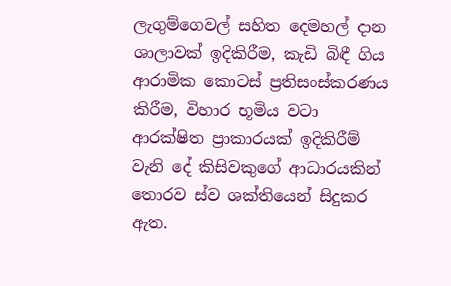ලැගුම්ගෙවල් සහිත දෙමහල් දාන ශාලාවක් ඉදිකිරීම, කැඩි බිඳී ගිය ආරාමික කොටස් ප්‍රතිසංස්කරණය කිරීම, විහාර භූමිය වටා ආරක්ෂිත ප්‍රාකාරයක් ඉදිකිරීම් වැනි දේ කිසිවකුගේ ආධාරයකින් තොරව ස්ව ශක්තියෙන් සිදුකර ඇත.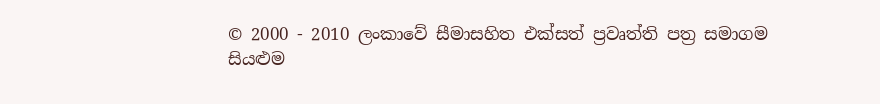© 2000 - 2010 ලංකාවේ සීමාසහිත එක්සත් ප්‍රවෘත්ති පත්‍ර සමාගම
සියළුම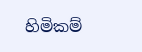හිමිකම්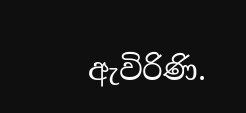ඇවිරිණි.